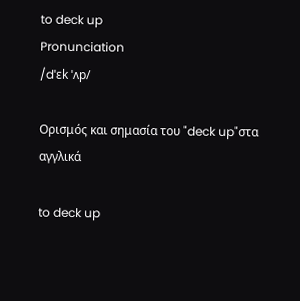to deck up
Pronunciation
/dˈɛk ˈʌp/

Ορισμός και σημασία του "deck up"στα αγγλικά

to deck up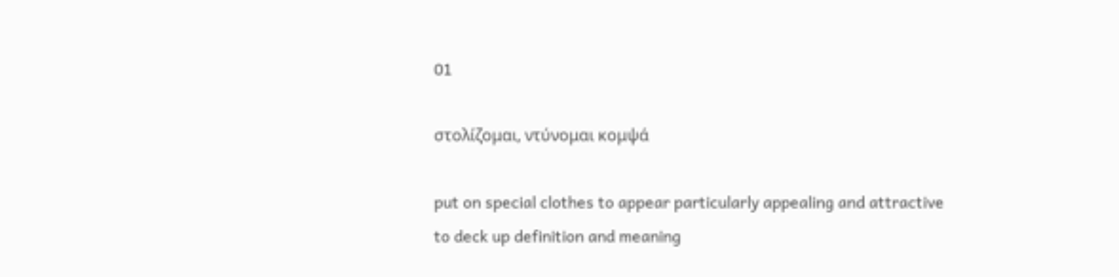01

στολίζομαι, ντύνομαι κομψά

put on special clothes to appear particularly appealing and attractive
to deck up definition and meaning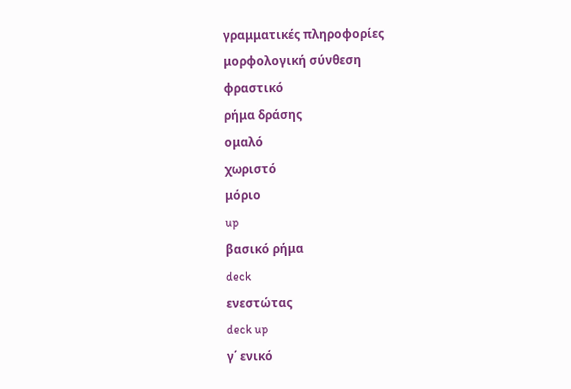γραμματικές πληροφορίες
μορφολογική σύνθεση
φραστικό
ρήμα δράσης
ομαλό
χωριστό
μόριο
up
βασικό ρήμα
deck
ενεστώτας
deck up
γ΄ ενικό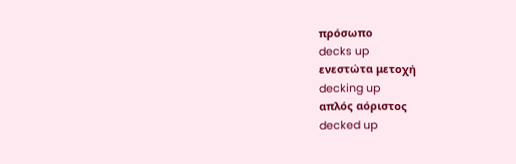πρόσωπο
decks up
ενεστώτα μετοχή
decking up
απλός αόριστος
decked up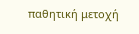παθητική μετοχή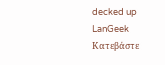decked up
LanGeek
Κατεβάστε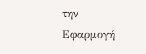την Εφαρμογή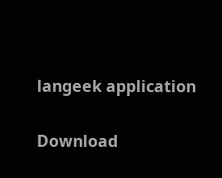langeek application

Download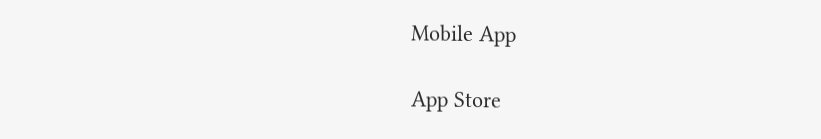Mobile App

App Store